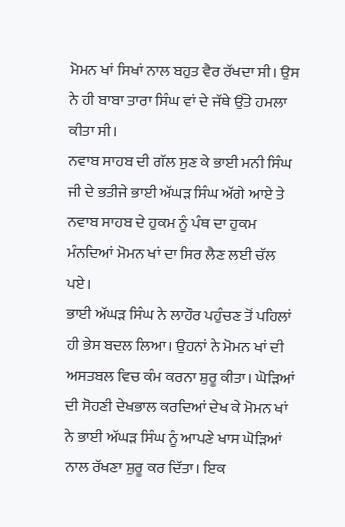ਮੋਮਨ ਖਾਂ ਸਿਖਾਂ ਨਾਲ ਬਹੁਤ ਵੈਰ ਰੱਖਦਾ ਸੀ। ਉਸ ਨੇ ਹੀ ਬਾਬਾ ਤਾਰਾ ਸਿੰਘ ਵਾਂ ਦੇ ਜੱਥੇ ਉੱਤੇ ਹਮਲਾ ਕੀਤਾ ਸੀ।
ਨਵਾਬ ਸਾਹਬ ਦੀ ਗੱਲ ਸੁਣ ਕੇ ਭਾਈ ਮਨੀ ਸਿੰਘ ਜੀ ਦੇ ਭਤੀਜੇ ਭਾਈ ਅੱਘੜ ਸਿੰਘ ਅੱਗੇ ਆਏ ਤੇ ਨਵਾਬ ਸਾਹਬ ਦੇ ਹੁਕਮ ਨੂੰ ਪੰਥ ਦਾ ਹੁਕਮ ਮੰਨਦਿਆਂ ਮੋਮਨ ਖਾਂ ਦਾ ਸਿਰ ਲੈਣ ਲਈ ਚੱਲ ਪਏ।
ਭਾਈ ਅੱਘੜ ਸਿੰਘ ਨੇ ਲਾਹੌਰ ਪਹੁੰਚਣ ਤੋਂ ਪਹਿਲਾਂ ਹੀ ਭੇਸ ਬਦਲ ਲਿਆ। ਉਹਨਾਂ ਨੇ ਮੋਮਨ ਖਾਂ ਦੀ ਅਸਤਬਲ ਵਿਚ ਕੰਮ ਕਰਨਾ ਸ਼ੁਰੂ ਕੀਤਾ। ਘੋੜਿਆਂ ਦੀ ਸੋਹਣੀ ਦੇਖਭਾਲ ਕਰਦਿਆਂ ਦੇਖ ਕੇ ਮੋਮਨ ਖਾਂ ਨੇ ਭਾਈ ਅੱਘੜ ਸਿੰਘ ਨੂੰ ਆਪਣੇ ਖਾਸ ਘੋੜਿਆਂ ਨਾਲ ਰੱਖਣਾ ਸ਼ੁਰੂ ਕਰ ਦਿੱਤਾ। ਇਕ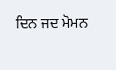ਦਿਨ ਜਦ ਮੋਮਨ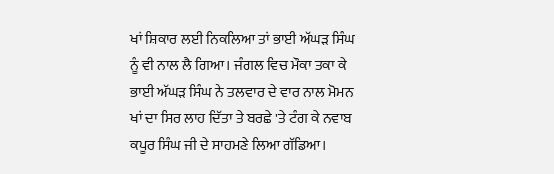ਖਾਂ ਸ਼ਿਕਾਰ ਲਈ ਨਿਕਲਿਆ ਤਾਂ ਭਾਈ ਅੱਘੜ ਸਿੰਘ ਨੂੰ ਵੀ ਨਾਲ ਲੈ ਗਿਆ। ਜੰਗਲ ਵਿਚ ਮੌਕਾ ਤਕਾ ਕੇ ਭਾਈ ਅੱਘੜ ਸਿੰਘ ਨੇ ਤਲਵਾਰ ਦੇ ਵਾਰ ਨਾਲ ਮੋਮਨ ਖਾਂ ਦਾ ਸਿਰ ਲਾਹ ਦਿੱਤਾ ਤੇ ਬਰਛੇ 'ਤੇ ਟੰਗ ਕੇ ਨਵਾਬ ਕਪੂਰ ਸਿੰਘ ਜੀ ਦੇ ਸਾਹਮਣੇ ਲਿਆ ਗੱਡਿਆ।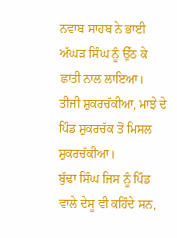ਨਵਾਬ ਸਾਹਬ ਨੇ ਭਾਈ ਅੱਘੜ ਸਿੰਘ ਨੂੰ ਉੱਠ ਕੇ ਛਾਤੀ ਨਾਲ ਲਾਇਆ।
ਤੀਜੀ ਸ਼ੁਕਰਚੱਕੀਆ, ਮਾਝੇ ਦੇ ਪਿੰਡ ਸ਼ੁਕਰਚੱਕ ਤੋਂ ਮਿਸਲ ਸ਼ੁਕਰਚੱਕੀਆ।
ਬੁੱਢਾ ਸਿੰਘ ਜਿਸ ਨੂੰ ਪਿੰਡ ਵਾਲੇ ਦੇਸੂ ਵੀ ਕਹਿੰਦੇ ਸਨ,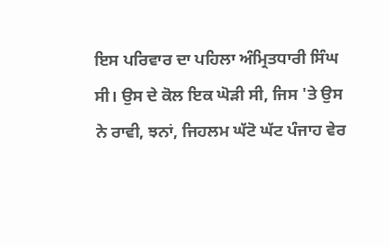ਇਸ ਪਰਿਵਾਰ ਦਾ ਪਹਿਲਾ ਅੰਮ੍ਰਿਤਧਾਰੀ ਸਿੰਘ ਸੀ। ਉਸ ਦੇ ਕੋਲ ਇਕ ਘੋੜੀ ਸੀ, ਜਿਸ 'ਤੇ ਉਸ ਨੇ ਰਾਵੀ, ਝਨਾਂ, ਜਿਹਲਮ ਘੱਟੋ ਘੱਟ ਪੰਜਾਹ ਵੇਰ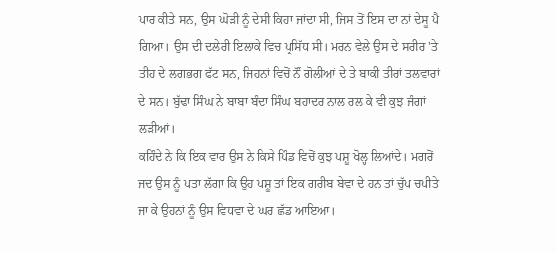ਪਾਰ ਕੀਤੇ ਸਨ, ਉਸ ਘੋੜੀ ਨੂੰ ਦੇਸੀ ਕਿਹਾ ਜਾਂਦਾ ਸੀ, ਜਿਸ ਤੋਂ ਇਸ ਦਾ ਨਾਂ ਦੇਸੂ ਪੈ ਗਿਆ। ਉਸ ਦੀ ਦਲੇਰੀ ਇਲਾਕੇ ਵਿਚ ਪ੍ਰਸਿੱਧ ਸੀ। ਮਰਨ ਵੇਲੇ ਉਸ ਦੇ ਸਰੀਰ 'ਤੇ ਤੀਹ ਦੇ ਲਗਭਗ ਫੱਟ ਸਨ, ਜਿਹਨਾਂ ਵਿਚੋਂ ਨੌਂ ਗੋਲੀਆਂ ਦੇ ਤੇ ਬਾਕੀ ਤੀਰਾਂ ਤਲਵਾਰਾਂ ਦੇ ਸਨ। ਬੁੱਢਾ ਸਿੰਘ ਨੇ ਬਾਬਾ ਬੰਦਾ ਸਿੰਘ ਬਹਾਦਰ ਨਾਲ ਰਲ ਕੇ ਵੀ ਕੁਝ ਜੰਗਾਂ ਲੜੀਆਂ।
ਕਹਿੰਦੇ ਨੇ ਕਿ ਇਕ ਵਾਰ ਉਸ ਨੇ ਕਿਸੇ ਪਿੰਡ ਵਿਚੋਂ ਕੁਝ ਪਸ਼ੂ ਖੋਲ੍ਹ ਲਿਆਂਦੇ। ਮਗਰੋਂ ਜਦ ਉਸ ਨੂੰ ਪਤਾ ਲੱਗਾ ਕਿ ਉਹ ਪਸ਼ੂ ਤਾਂ ਇਕ ਗਰੀਬ ਬੇਵਾ ਦੇ ਹਨ ਤਾਂ ਚੁੱਪ ਚਪੀਤੇ ਜਾ ਕੇ ਉਹਨਾਂ ਨੂੰ ਉਸ ਵਿਧਵਾ ਦੇ ਘਰ ਛੱਡ ਆਇਆ।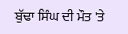ਬੁੱਢਾ ਸਿੰਘ ਦੀ ਮੌਤ 'ਤੇ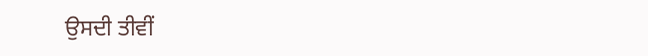ਉਸਦੀ ਤੀਵੀਂ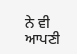ਨੇ ਵੀ ਆਪਣੀ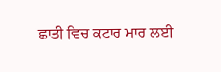ਛਾਤੀ ਵਿਚ ਕਟਾਰ ਮਾਰ ਲਈ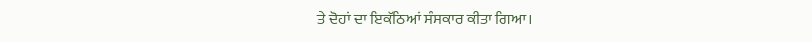ਤੇ ਦੋਹਾਂ ਦਾ ਇਕੱਠਿਆਂ ਸੰਸਕਾਰ ਕੀਤਾ ਗਿਆ।